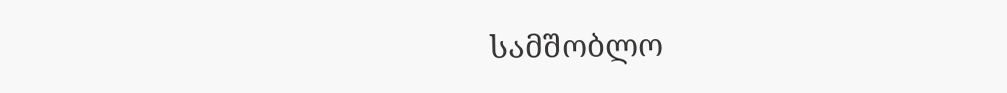სამშობლო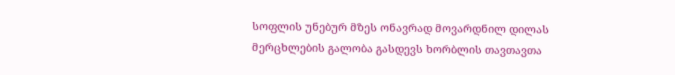სოფლის უნებურ მზეს ონავრად მოვარდნილ დილას მერცხლების გალობა გასდევს ხორბლის თავთავთა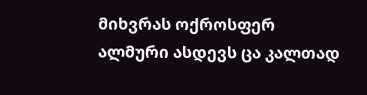მიხვრას ოქროსფერ ალმური ასდევს ცა კალთად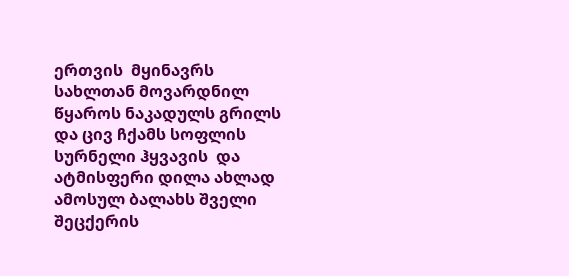ერთვის  მყინავრს  სახლთან მოვარდნილ წყაროს ნაკადულს გრილს და ცივ ჩქამს სოფლის სურნელი ჰყვავის  და ატმისფერი დილა ახლად ამოსულ ბალახს შველი შეცქერის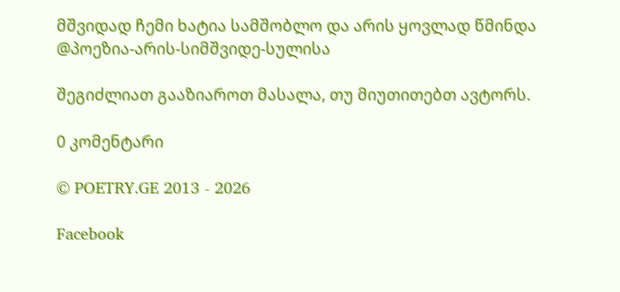მშვიდად ჩემი ხატია სამშობლო და არის ყოვლად წმინდა
@პოეზია-არის-სიმშვიდე-სულისა

შეგიძლიათ გააზიაროთ მასალა, თუ მიუთითებთ ავტორს.

0 კომენტარი

© POETRY.GE 2013 - 2026

Facebook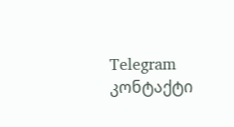Telegram კონტაქტი